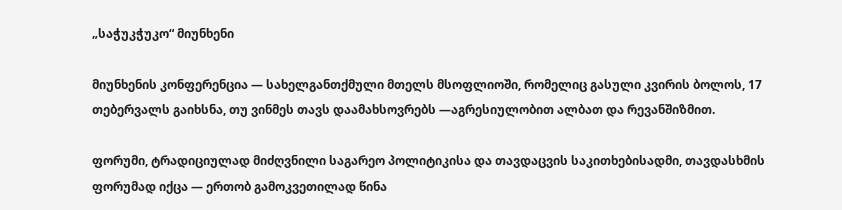„საჭუკჭუკო“ მიუნხენი

მიუნხენის კონფერენცია — სახელგანთქმული მთელს მსოფლიოში, რომელიც გასული კვირის ბოლოს, 17 თებერვალს გაიხსნა, თუ ვინმეს თავს დაამახსოვრებს —აგრესიულობით ალბათ და რევანშიზმით.

ფორუმი, ტრადიციულად მიძღვნილი საგარეო პოლიტიკისა და თავდაცვის საკითხებისადმი, თავდასხმის ფორუმად იქცა — ერთობ გამოკვეთილად წინა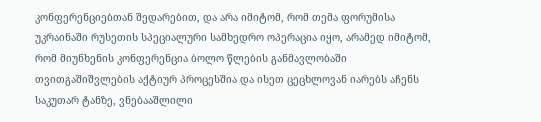კონფერენციებთან შედარებით, და არა იმიტომ, რომ თემა ფორუმისა უკრაინაში რუსეთის სპეციალური სამხედრო ოპერაცია იყო, არამედ იმიტომ, რომ მიუნხენის კონფერენცია ბოლო წლების განმავლობაში თვითგაშიშვლების აქტიურ პროცესშია და ისეთ ცეცხლოვან იარებს აჩენს საკუთარ ტანზე, ვნებააშლილი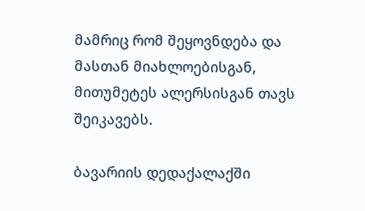მამრიც რომ შეყოვნდება და მასთან მიახლოებისგან, მითუმეტეს ალერსისგან თავს შეიკავებს.

ბავარიის დედაქალაქში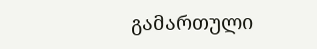გამართული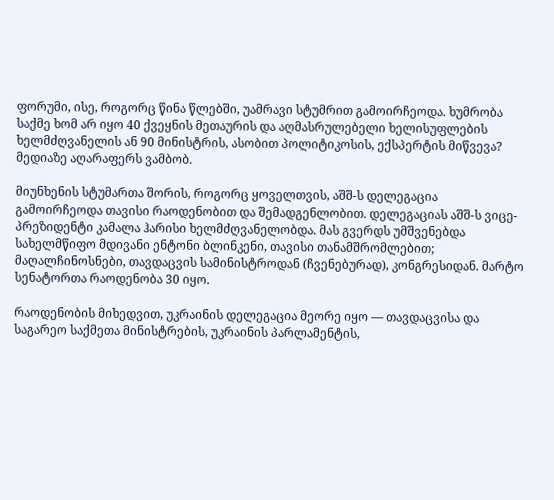ფორუმი, ისე, როგორც წინა წლებში, უამრავი სტუმრით გამოირჩეოდა. ხუმრობა საქმე ხომ არ იყო 40 ქვეყნის მეთაურის და აღმასრულებელი ხელისუფლების ხელმძღვანელის ან 90 მინისტრის, ასობით პოლიტიკოსის, ექსპერტის მიწვევა? მედიაზე აღარაფერს ვამბობ.

მიუნხენის სტუმართა შორის, როგორც ყოველთვის, აშშ-ს დელეგაცია გამოირჩეოდა თავისი რაოდენობით და შემადგენლობით. დელეგაციას აშშ-ს ვიცე-პრეზიდენტი კამალა ჰარისი ხელმძღვანელობდა. მას გვერდს უმშვენებდა სახელმწიფო მდივანი ენტონი ბლინკენი, თავისი თანამშრომლებით; მაღალჩინოსნები, თავდაცვის სამინისტროდან (ჩვენებურად), კონგრესიდან. მარტო სენატორთა რაოდენობა 30 იყო.

რაოდენობის მიხედვით, უკრაინის დელეგაცია მეორე იყო — თავდაცვისა და საგარეო საქმეთა მინისტრების, უკრაინის პარლამენტის,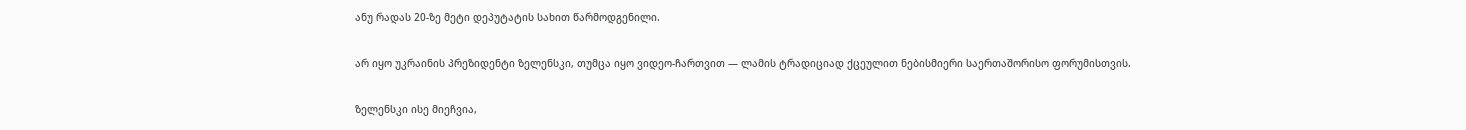ანუ რადას 20-ზე მეტი დეპუტატის სახით წარმოდგენილი.

არ იყო უკრაინის პრეზიდენტი ზელენსკი, თუმცა იყო ვიდეო-ჩართვით — ლამის ტრადიციად ქცეულით ნებისმიერი საერთაშორისო ფორუმისთვის.

ზელენსკი ისე მიეჩვია,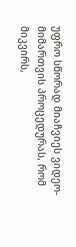უფრო სწორად მიაჩვიეს ვიდეო-მიმართვის პროცედურას, რომ მიკვირს,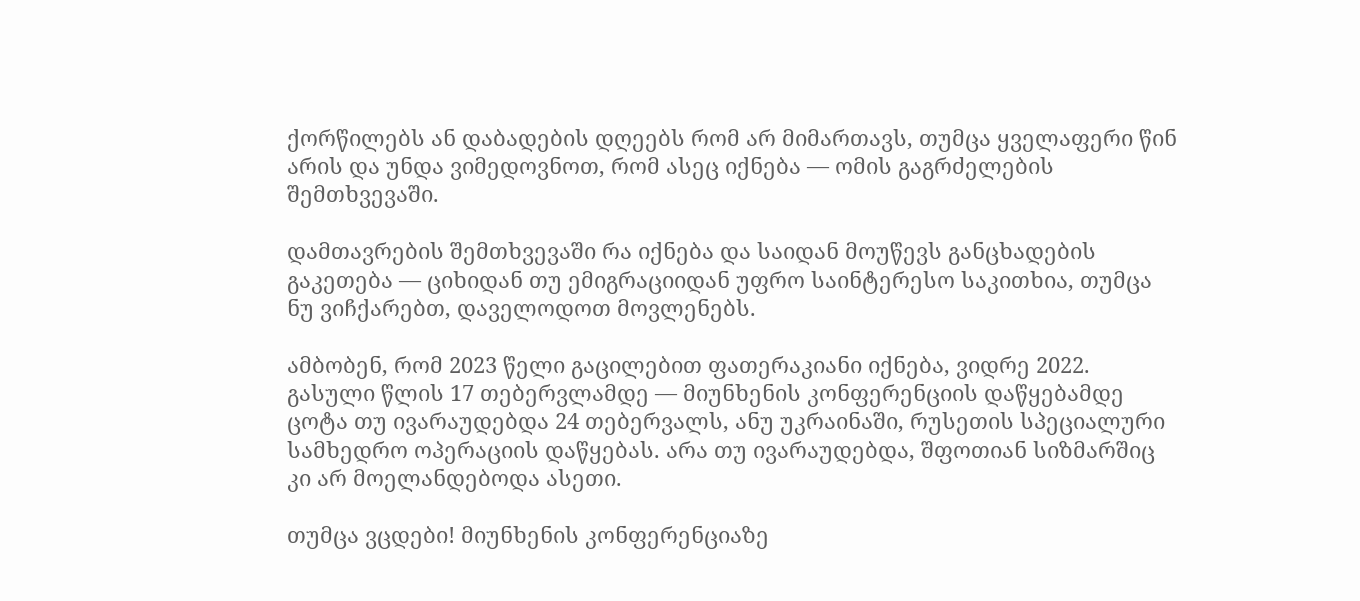ქორწილებს ან დაბადების დღეებს რომ არ მიმართავს, თუმცა ყველაფერი წინ არის და უნდა ვიმედოვნოთ, რომ ასეც იქნება — ომის გაგრძელების შემთხვევაში.

დამთავრების შემთხვევაში რა იქნება და საიდან მოუწევს განცხადების გაკეთება — ციხიდან თუ ემიგრაციიდან უფრო საინტერესო საკითხია, თუმცა ნუ ვიჩქარებთ, დაველოდოთ მოვლენებს.

ამბობენ, რომ 2023 წელი გაცილებით ფათერაკიანი იქნება, ვიდრე 2022. გასული წლის 17 თებერვლამდე — მიუნხენის კონფერენციის დაწყებამდე ცოტა თუ ივარაუდებდა 24 თებერვალს, ანუ უკრაინაში, რუსეთის სპეციალური სამხედრო ოპერაციის დაწყებას. არა თუ ივარაუდებდა, შფოთიან სიზმარშიც კი არ მოელანდებოდა ასეთი.

თუმცა ვცდები! მიუნხენის კონფერენციაზე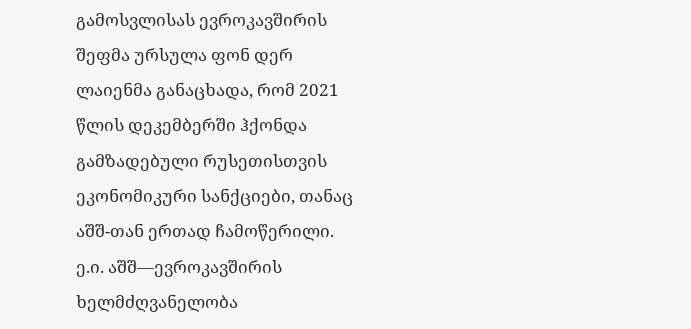გამოსვლისას ევროკავშირის შეფმა ურსულა ფონ დერ ლაიენმა განაცხადა, რომ 2021 წლის დეკემბერში ჰქონდა გამზადებული რუსეთისთვის ეკონომიკური სანქციები, თანაც აშშ-თან ერთად ჩამოწერილი. ე.ი. აშშ—ევროკავშირის ხელმძღვანელობა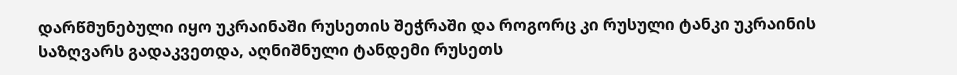დარწმუნებული იყო უკრაინაში რუსეთის შეჭრაში და როგორც კი რუსული ტანკი უკრაინის საზღვარს გადაკვეთდა, აღნიშნული ტანდემი რუსეთს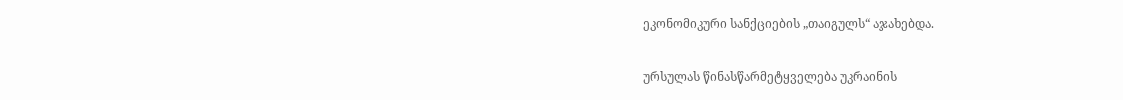ეკონომიკური სანქციების „თაიგულს“ აჯახებდა.

ურსულას წინასწარმეტყველება უკრაინის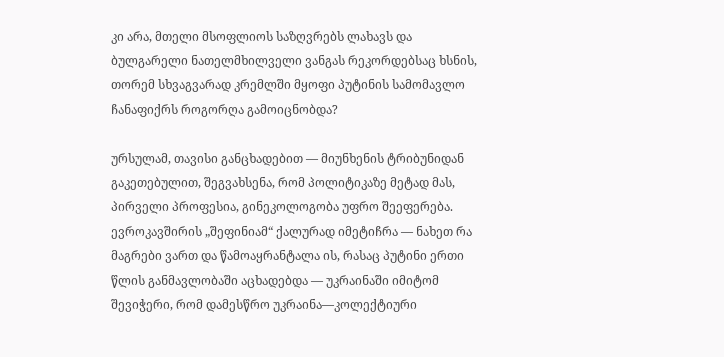კი არა, მთელი მსოფლიოს საზღვრებს ლახავს და ბულგარელი ნათელმხილველი ვანგას რეკორდებსაც ხსნის, თორემ სხვაგვარად კრემლში მყოფი პუტინის სამომავლო ჩანაფიქრს როგორღა გამოიცნობდა?

ურსულამ, თავისი განცხადებით — მიუნხენის ტრიბუნიდან გაკეთებულით, შეგვახსენა, რომ პოლიტიკაზე მეტად მას, პირველი პროფესია, გინეკოლოგობა უფრო შეეფერება. ევროკავშირის „შეფინიამ“ ქალურად იმეტიჩრა — ნახეთ რა მაგრები ვართ და წამოაყრანტალა ის, რასაც პუტინი ერთი წლის განმავლობაში აცხადებდა — უკრაინაში იმიტომ შევიჭერი, რომ დამესწრო უკრაინა—კოლექტიური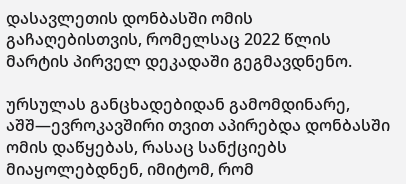დასავლეთის დონბასში ომის გაჩაღებისთვის, რომელსაც 2022 წლის მარტის პირველ დეკადაში გეგმავდნენო.

ურსულას განცხადებიდან გამომდინარე, აშშ—ევროკავშირი თვით აპირებდა დონბასში ომის დაწყებას, რასაც სანქციებს მიაყოლებდნენ, იმიტომ, რომ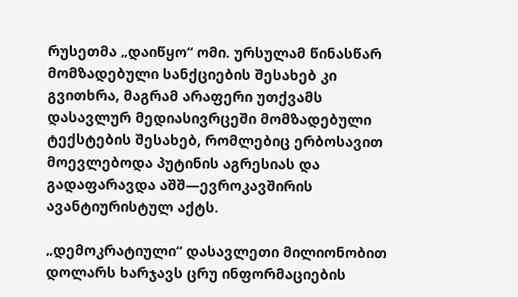რუსეთმა „დაიწყო“ ომი. ურსულამ წინასწარ მომზადებული სანქციების შესახებ კი გვითხრა, მაგრამ არაფერი უთქვამს დასავლურ მედიასივრცეში მომზადებული ტექსტების შესახებ, რომლებიც ერბოსავით მოევლებოდა პუტინის აგრესიას და გადაფარავდა აშშ—ევროკავშირის ავანტიურისტულ აქტს.

„დემოკრატიული“ დასავლეთი მილიონობით დოლარს ხარჯავს ცრუ ინფორმაციების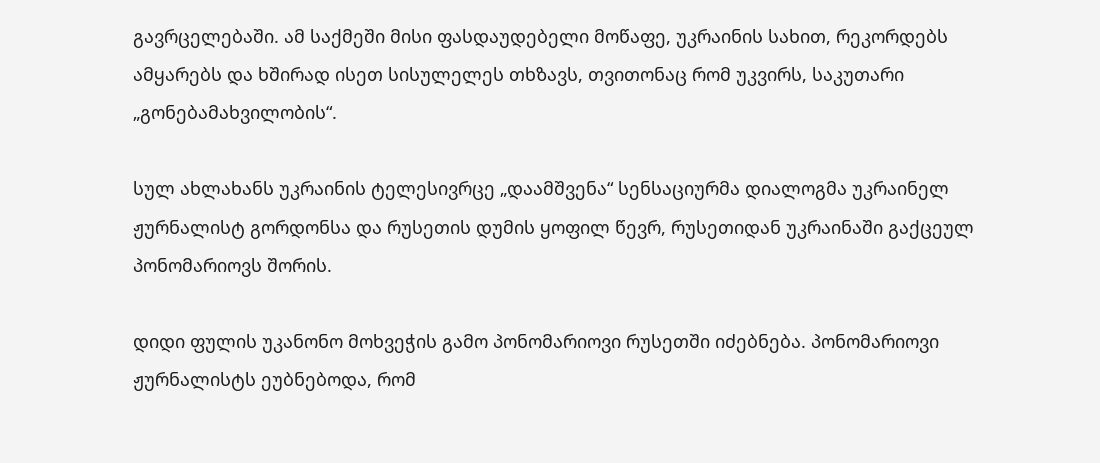გავრცელებაში. ამ საქმეში მისი ფასდაუდებელი მოწაფე, უკრაინის სახით, რეკორდებს ამყარებს და ხშირად ისეთ სისულელეს თხზავს, თვითონაც რომ უკვირს, საკუთარი „გონებამახვილობის“.

სულ ახლახანს უკრაინის ტელესივრცე „დაამშვენა“ სენსაციურმა დიალოგმა უკრაინელ ჟურნალისტ გორდონსა და რუსეთის დუმის ყოფილ წევრ, რუსეთიდან უკრაინაში გაქცეულ პონომარიოვს შორის.

დიდი ფულის უკანონო მოხვეჭის გამო პონომარიოვი რუსეთში იძებნება. პონომარიოვი ჟურნალისტს ეუბნებოდა, რომ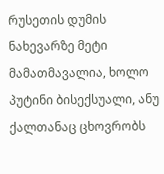რუსეთის დუმის ნახევარზე მეტი მამათმავალია, ხოლო პუტინი ბისექსუალი, ანუ ქალთანაც ცხოვრობს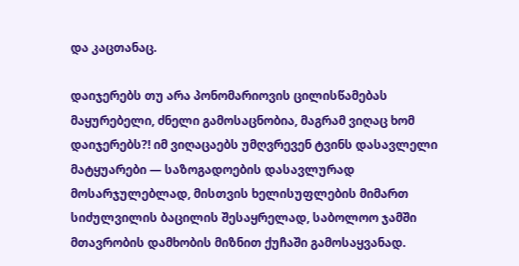და კაცთანაც.

დაიჯერებს თუ არა პონომარიოვის ცილისწამებას მაყურებელი, ძნელი გამოსაცნობია, მაგრამ ვიღაც ხომ დაიჯერებს?! იმ ვიღაცაებს უმღვრევენ ტვინს დასავლელი მატყუარები — საზოგადოების დასავლურად მოსარჯულებლად, მისთვის ხელისუფლების მიმართ სიძულვილის ბაცილის შესაყრელად, საბოლოო ჯამში მთავრობის დამხობის მიზნით ქუჩაში გამოსაყვანად.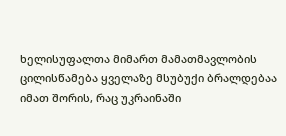ხელისუფალთა მიმართ მამათმავლობის ცილისწამება ყველაზე მსუბუქი ბრალდებაა იმათ შორის, რაც უკრაინაში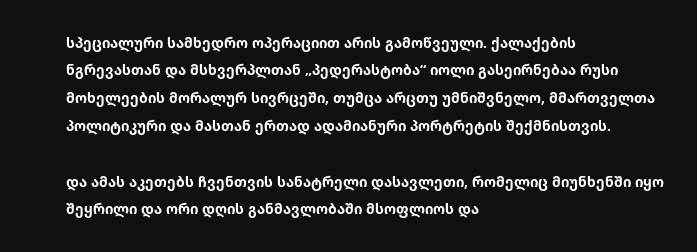სპეციალური სამხედრო ოპერაციით არის გამოწვეული. ქალაქების ნგრევასთან და მსხვერპლთან „პედერასტობა“ იოლი გასეირნებაა რუსი მოხელეების მორალურ სივრცეში, თუმცა არცთუ უმნიშვნელო, მმართველთა პოლიტიკური და მასთან ერთად ადამიანური პორტრეტის შექმნისთვის.

და ამას აკეთებს ჩვენთვის სანატრელი დასავლეთი, რომელიც მიუნხენში იყო შეყრილი და ორი დღის განმავლობაში მსოფლიოს და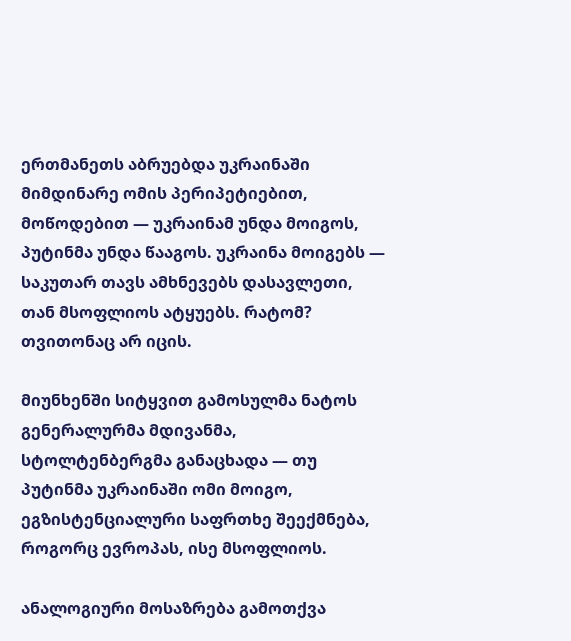ერთმანეთს აბრუებდა უკრაინაში მიმდინარე ომის პერიპეტიებით, მოწოდებით — უკრაინამ უნდა მოიგოს, პუტინმა უნდა წააგოს. უკრაინა მოიგებს — საკუთარ თავს ამხნევებს დასავლეთი, თან მსოფლიოს ატყუებს. რატომ? თვითონაც არ იცის.

მიუნხენში სიტყვით გამოსულმა ნატოს გენერალურმა მდივანმა, სტოლტენბერგმა განაცხადა — თუ პუტინმა უკრაინაში ომი მოიგო, ეგზისტენციალური საფრთხე შეექმნება, როგორც ევროპას, ისე მსოფლიოს.

ანალოგიური მოსაზრება გამოთქვა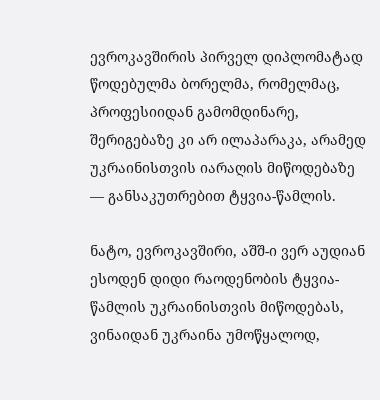ევროკავშირის პირველ დიპლომატად წოდებულმა ბორელმა, რომელმაც, პროფესიიდან გამომდინარე, შერიგებაზე კი არ ილაპარაკა, არამედ უკრაინისთვის იარაღის მიწოდებაზე — განსაკუთრებით ტყვია-წამლის.

ნატო, ევროკავშირი, აშშ-ი ვერ აუდიან ესოდენ დიდი რაოდენობის ტყვია-წამლის უკრაინისთვის მიწოდებას, ვინაიდან უკრაინა უმოწყალოდ,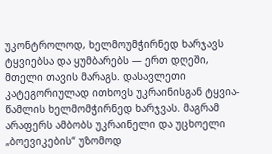უკონტროლოდ, ხელმოუმჭირნედ ხარჯავს ტყვიებსა და ყუმბარებს — ერთ დღეში, მთელი თავის მარაგს. დასავლეთი კატეგორიულად ითხოვს უკრაინისგან ტყვია-წამლის ხელმომჭირნედ ხარჯვას. მაგრამ არაფერს ამბობს უკრაინელი და უცხოელი „ბოევიკების“ უზომოდ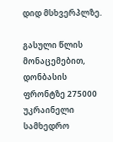დიდ მსხვერპლზე.

გასული წლის მონაცემებით, დონბასის ფრონტზე 275000 უკრაინელი სამხედრო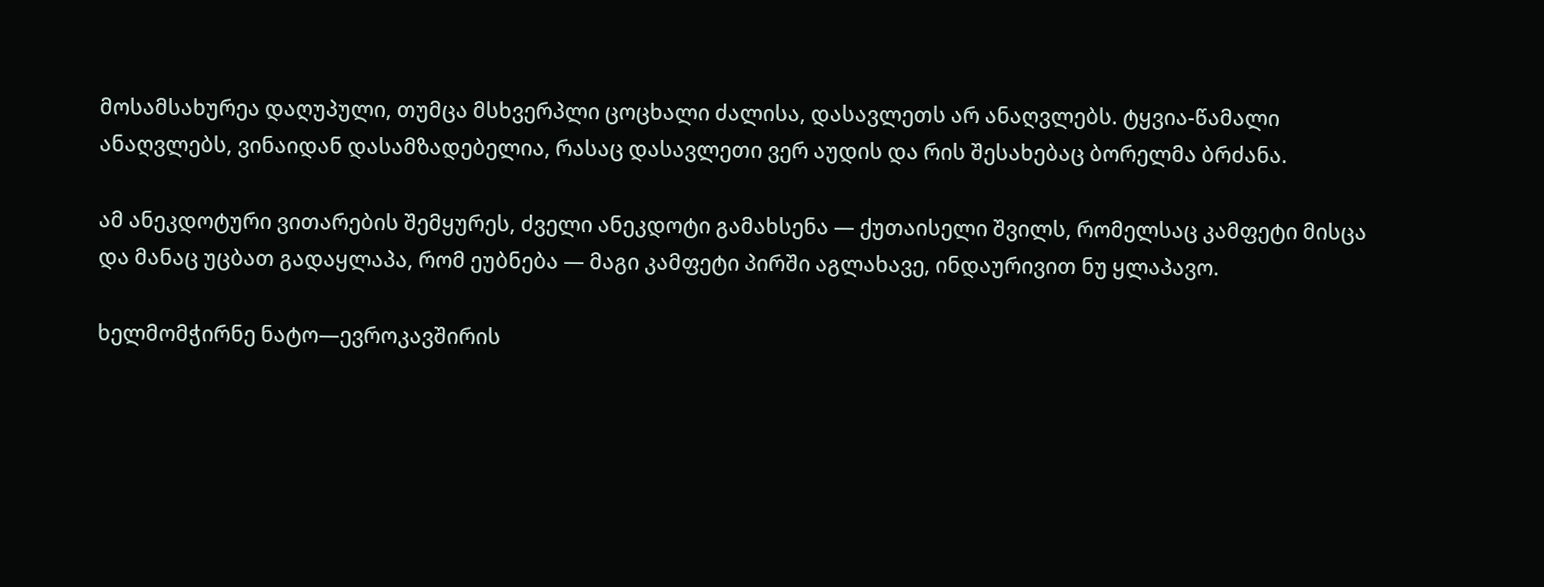მოსამსახურეა დაღუპული, თუმცა მსხვერპლი ცოცხალი ძალისა, დასავლეთს არ ანაღვლებს. ტყვია-წამალი ანაღვლებს, ვინაიდან დასამზადებელია, რასაც დასავლეთი ვერ აუდის და რის შესახებაც ბორელმა ბრძანა.

ამ ანეკდოტური ვითარების შემყურეს, ძველი ანეკდოტი გამახსენა — ქუთაისელი შვილს, რომელსაც კამფეტი მისცა და მანაც უცბათ გადაყლაპა, რომ ეუბნება — მაგი კამფეტი პირში აგლახავე, ინდაურივით ნუ ყლაპავო.

ხელმომჭირნე ნატო—ევროკავშირის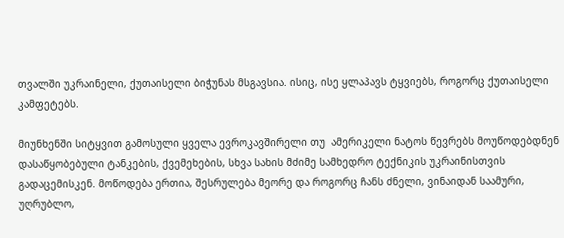თვალში უკრაინელი, ქუთაისელი ბიჭუნას მსგავსია. ისიც, ისე ყლაპავს ტყვიებს, როგორც ქუთაისელი კამფეტებს.

მიუნხენში სიტყვით გამოსული ყველა ევროკავშირელი თუ  ამერიკელი ნატოს წევრებს მოუწოდებდნენ დასაწყობებული ტანკების, ქვემეხების, სხვა სახის მძიმე სამხედრო ტექნიკის უკრაინისთვის გადაცემისკენ. მოწოდება ერთია, შესრულება მეორე და როგორც ჩანს ძნელი, ვინაიდან საამური, უღრუბლო,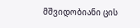მშვიდობიანი ცის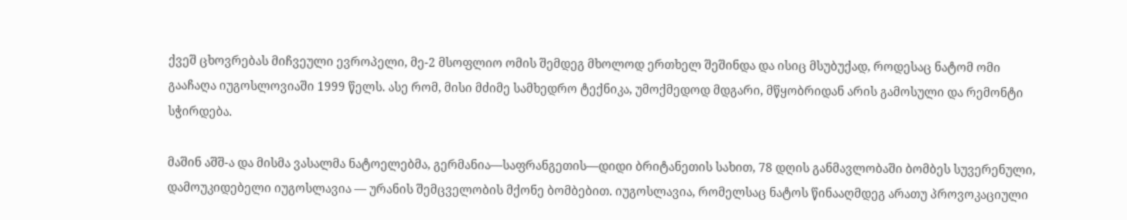ქვეშ ცხოვრებას მიჩვეული ევროპელი, მე-2 მსოფლიო ომის შემდეგ მხოლოდ ერთხელ შეშინდა და ისიც მსუბუქად, როდესაც ნატომ ომი გააჩაღა იუგოსლოვიაში 1999 წელს. ასე რომ, მისი მძიმე სამხედრო ტექნიკა, უმოქმედოდ მდგარი, მწყობრიდან არის გამოსული და რემონტი სჭირდება.

მაშინ აშშ-ა და მისმა ვასალმა ნატოელებმა, გერმანია—საფრანგეთის—დიდი ბრიტანეთის სახით, 78 დღის განმავლობაში ბომბეს სუვერენული, დამოუკიდებელი იუგოსლავია — ურანის შემცველობის მქონე ბომბებით. იუგოსლავია, რომელსაც ნატოს წინააღმდეგ არათუ პროვოკაციული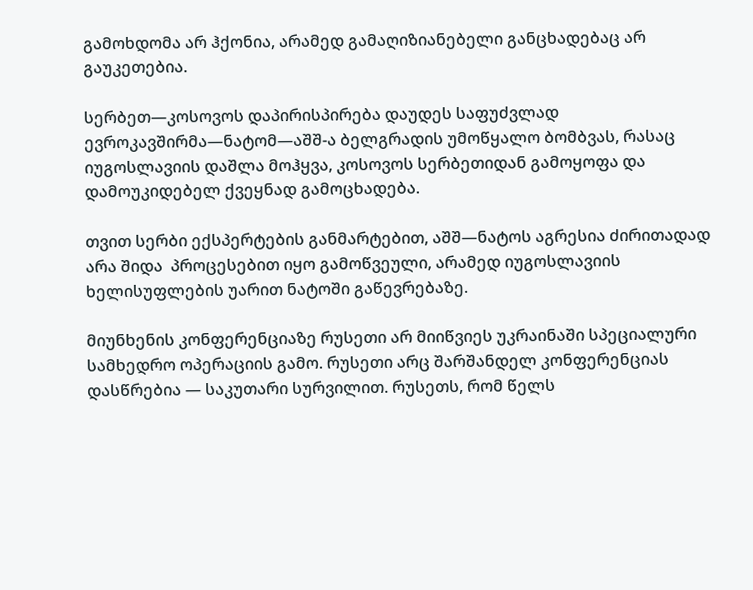გამოხდომა არ ჰქონია, არამედ გამაღიზიანებელი განცხადებაც არ გაუკეთებია.

სერბეთ—კოსოვოს დაპირისპირება დაუდეს საფუძვლად ევროკავშირმა—ნატომ—აშშ-ა ბელგრადის უმოწყალო ბომბვას, რასაც იუგოსლავიის დაშლა მოჰყვა, კოსოვოს სერბეთიდან გამოყოფა და დამოუკიდებელ ქვეყნად გამოცხადება.

თვით სერბი ექსპერტების განმარტებით, აშშ—ნატოს აგრესია ძირითადად არა შიდა  პროცესებით იყო გამოწვეული, არამედ იუგოსლავიის ხელისუფლების უარით ნატოში გაწევრებაზე.

მიუნხენის კონფერენციაზე რუსეთი არ მიიწვიეს უკრაინაში სპეციალური სამხედრო ოპერაციის გამო. რუსეთი არც შარშანდელ კონფერენციას დასწრებია — საკუთარი სურვილით. რუსეთს, რომ წელს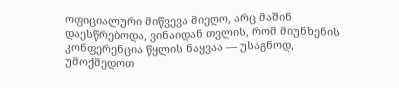ოფიციალური მიწვევა მიეღო, არც მაშინ დაესწრებოდა, ვინაიდან თვლის, რომ მიუნხენის კონფერენცია წყლის ნაყვაა — უსაგნოდ, უმოქმედოთ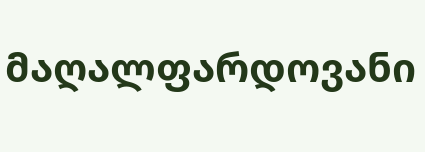მაღალფარდოვანი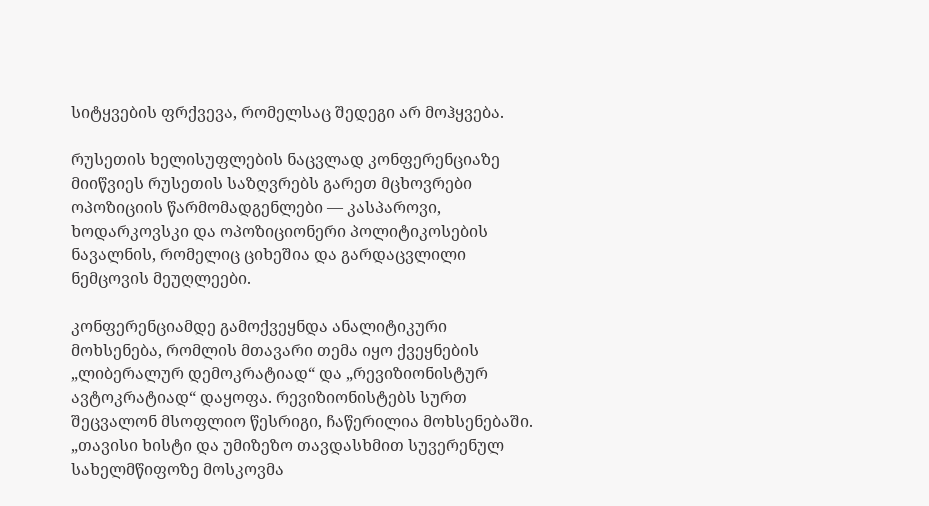სიტყვების ფრქვევა, რომელსაც შედეგი არ მოჰყვება.

რუსეთის ხელისუფლების ნაცვლად კონფერენციაზე მიიწვიეს რუსეთის საზღვრებს გარეთ მცხოვრები ოპოზიციის წარმომადგენლები — კასპაროვი, ხოდარკოვსკი და ოპოზიციონერი პოლიტიკოსების ნავალნის, რომელიც ციხეშია და გარდაცვლილი ნემცოვის მეუღლეები.

კონფერენციამდე გამოქვეყნდა ანალიტიკური მოხსენება, რომლის მთავარი თემა იყო ქვეყნების „ლიბერალურ დემოკრატიად“ და „რევიზიონისტურ ავტოკრატიად“ დაყოფა. რევიზიონისტებს სურთ შეცვალონ მსოფლიო წესრიგი, ჩაწერილია მოხსენებაში. „თავისი ხისტი და უმიზეზო თავდასხმით სუვერენულ სახელმწიფოზე მოსკოვმა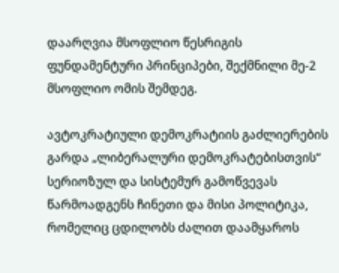დაარღვია მსოფლიო წესრიგის ფუნდამენტური პრინციპები, შექმნილი მე-2 მსოფლიო ომის შემდეგ.

ავტოკრატიული დემოკრატიის გაძლიერების გარდა „ლიბერალური დემოკრატებისთვის“ სერიოზულ და სისტემურ გამოწვევას წარმოადგენს ჩინეთი და მისი პოლიტიკა, რომელიც ცდილობს ძალით დაამყაროს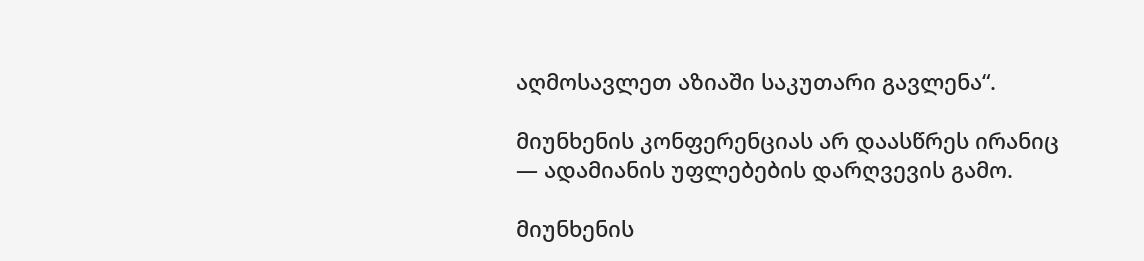აღმოსავლეთ აზიაში საკუთარი გავლენა“.

მიუნხენის კონფერენციას არ დაასწრეს ირანიც — ადამიანის უფლებების დარღვევის გამო.

მიუნხენის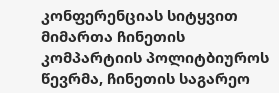კონფერენციას სიტყვით მიმართა ჩინეთის კომპარტიის პოლიტბიუროს წევრმა, ჩინეთის საგარეო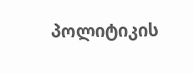პოლიტიკის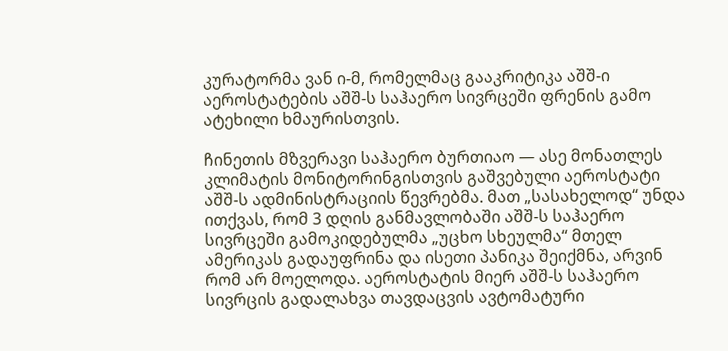კურატორმა ვან ი-მ, რომელმაც გააკრიტიკა აშშ-ი აეროსტატების აშშ-ს საჰაერო სივრცეში ფრენის გამო ატეხილი ხმაურისთვის.

ჩინეთის მზვერავი საჰაერო ბურთიაო — ასე მონათლეს კლიმატის მონიტორინგისთვის გაშვებული აეროსტატი აშშ-ს ადმინისტრაციის წევრებმა. მათ „სასახელოდ“ უნდა ითქვას, რომ 3 დღის განმავლობაში აშშ-ს საჰაერო სივრცეში გამოკიდებულმა „უცხო სხეულმა“ მთელ ამერიკას გადაუფრინა და ისეთი პანიკა შეიქმნა, არვინ რომ არ მოელოდა. აეროსტატის მიერ აშშ-ს საჰაერო სივრცის გადალახვა თავდაცვის ავტომატური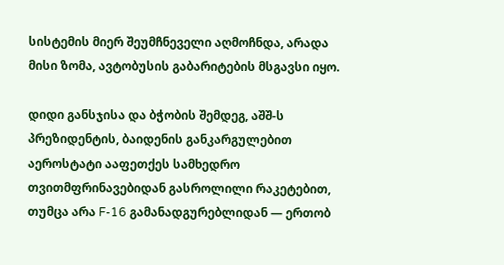სისტემის მიერ შეუმჩნეველი აღმოჩნდა, არადა მისი ზომა, ავტობუსის გაბარიტების მსგავსი იყო.

დიდი განსჯისა და ბჭობის შემდეგ, აშშ-ს პრეზიდენტის, ბაიდენის განკარგულებით აეროსტატი ააფეთქეს სამხედრო თვითმფრინავებიდან გასროლილი რაკეტებით, თუმცა არა F-16 გამანადგურებლიდან — ერთობ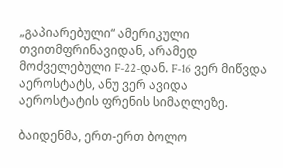„გაპიარებული“ ამერიკული თვითმფრინავიდან, არამედ მოძველებული F-22-დან. F-16 ვერ მიწვდა აეროსტატს, ანუ ვერ ავიდა აეროსტატის ფრენის სიმაღლეზე.

ბაიდენმა, ერთ-ერთ ბოლო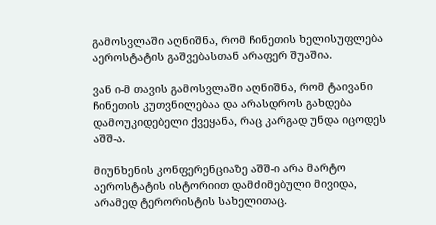გამოსვლაში აღნიშნა, რომ ჩინეთის ხელისუფლება აეროსტატის გაშვებასთან არაფერ შუაშია.

ვან ი-მ თავის გამოსვლაში აღნიშნა, რომ ტაივანი ჩინეთის კუთვნილებაა და არასდროს გახდება დამოუკიდებელი ქვეყანა, რაც კარგად უნდა იცოდეს აშშ-ა.

მიუნხენის კონფერენციაზე აშშ-ი არა მარტო აეროსტატის ისტორიით დამძიმებული მივიდა, არამედ ტერორისტის სახელითაც.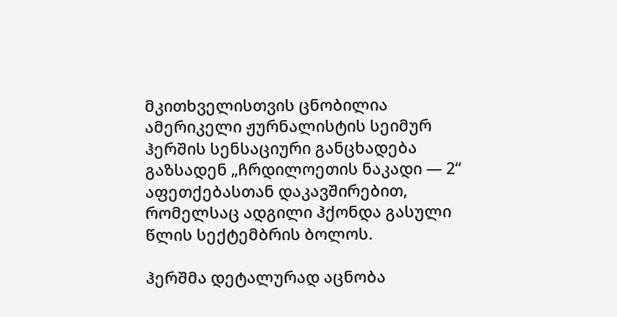მკითხველისთვის ცნობილია ამერიკელი ჟურნალისტის სეიმურ ჰერშის სენსაციური განცხადება გაზსადენ „ჩრდილოეთის ნაკადი — 2“ აფეთქებასთან დაკავშირებით, რომელსაც ადგილი ჰქონდა გასული წლის სექტემბრის ბოლოს.

ჰერშმა დეტალურად აცნობა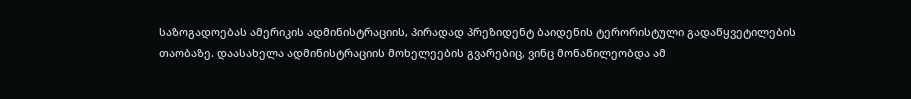საზოგადოებას ამერიკის ადმინისტრაციის, პირადად პრეზიდენტ ბაიდენის ტერორისტული გადაწყვეტილების თაობაზე. დაასახელა ადმინისტრაციის მოხელეების გვარებიც, ვინც მონაწილეობდა ამ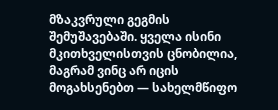მზაკვრული გეგმის შემუშავებაში. ყველა ისინი მკითხველისთვის ცნობილია, მაგრამ ვინც არ იცის მოგახსენებთ — სახელმწიფო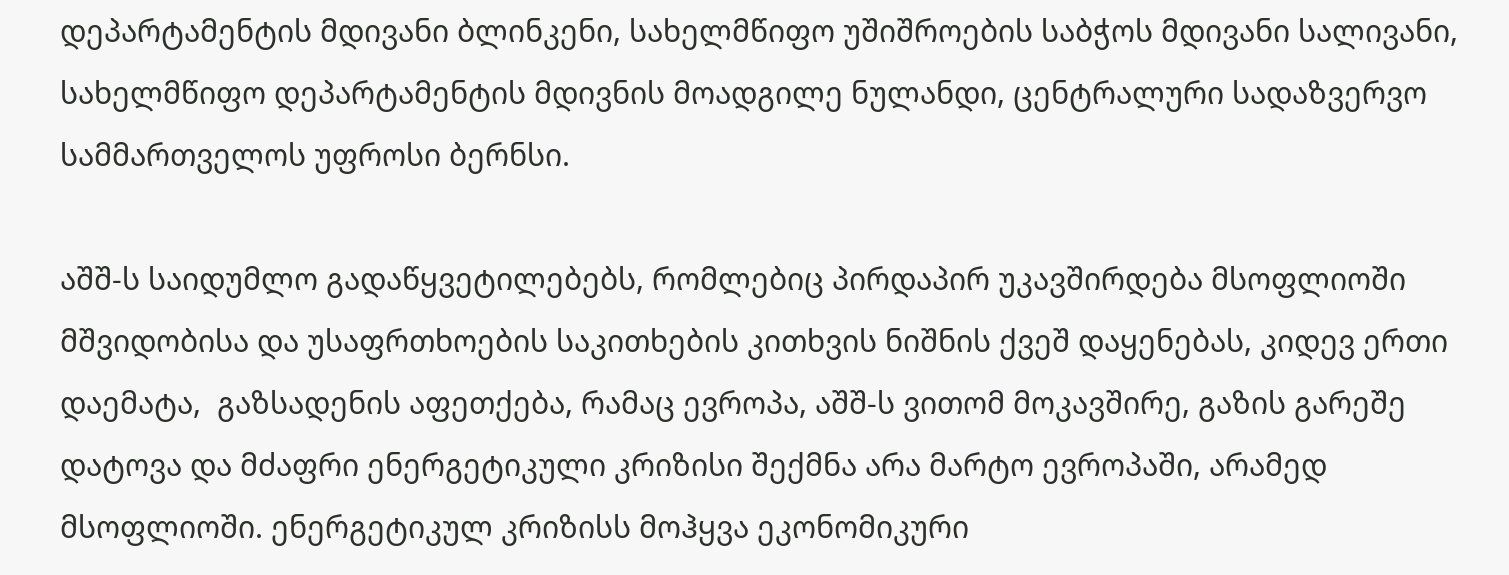დეპარტამენტის მდივანი ბლინკენი, სახელმწიფო უშიშროების საბჭოს მდივანი სალივანი, სახელმწიფო დეპარტამენტის მდივნის მოადგილე ნულანდი, ცენტრალური სადაზვერვო სამმართველოს უფროსი ბერნსი.

აშშ-ს საიდუმლო გადაწყვეტილებებს, რომლებიც პირდაპირ უკავშირდება მსოფლიოში მშვიდობისა და უსაფრთხოების საკითხების კითხვის ნიშნის ქვეშ დაყენებას, კიდევ ერთი დაემატა,  გაზსადენის აფეთქება, რამაც ევროპა, აშშ-ს ვითომ მოკავშირე, გაზის გარეშე დატოვა და მძაფრი ენერგეტიკული კრიზისი შექმნა არა მარტო ევროპაში, არამედ მსოფლიოში. ენერგეტიკულ კრიზისს მოჰყვა ეკონომიკური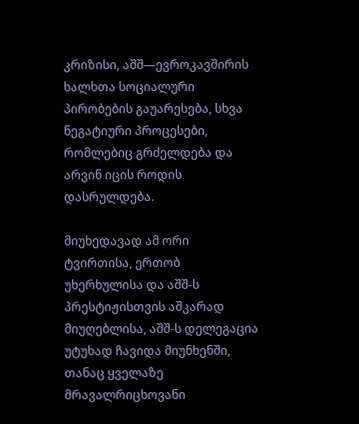კრიზისი, აშშ—ევროკავშირის ხალხთა სოციალური პირობების გაუარესება, სხვა ნეგატიური პროცესები, რომლებიც გრძელდება და არვინ იცის როდის დასრულდება.

მიუხედავად ამ ორი ტვირთისა, ერთობ უხერხულისა და აშშ-ს პრესტიჟისთვის აშკარად მიუღებლისა, აშშ-ს დელეგაცია უტუხად ჩავიდა მიუნხენში, თანაც ყველაზე მრავალრიცხოვანი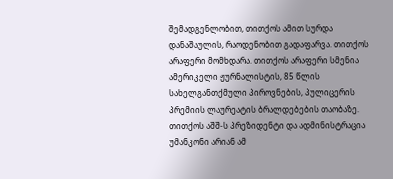შემადგენლობით, თითქოს ამით სურდა დანაშაულის, რაოდენობით გადაფარვა. თითქოს არაფერი მომხდარა. თითქოს არაფერი სმენია ამერიკელი ჟურნალისტის, 85 წლის სახელგანთქმული პიროვნების, პულიცერის პრემიის ლაურეატის ბრალდებების თაობაზე. თითქოს აშშ-ს პრეზიდენტი და ადმინისტრაცია უმანკონი არიან ამ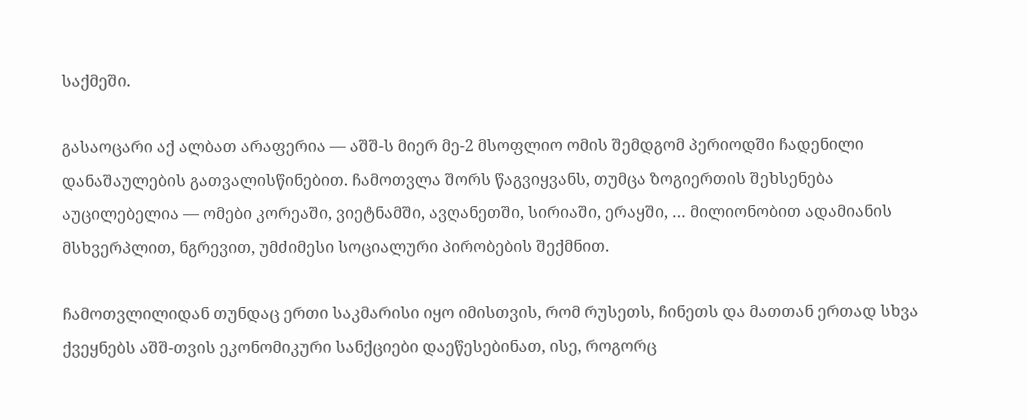საქმეში.

გასაოცარი აქ ალბათ არაფერია — აშშ-ს მიერ მე-2 მსოფლიო ომის შემდგომ პერიოდში ჩადენილი დანაშაულების გათვალისწინებით. ჩამოთვლა შორს წაგვიყვანს, თუმცა ზოგიერთის შეხსენება აუცილებელია — ომები კორეაში, ვიეტნამში, ავღანეთში, სირიაში, ერაყში, … მილიონობით ადამიანის მსხვერპლით, ნგრევით, უმძიმესი სოციალური პირობების შექმნით.

ჩამოთვლილიდან თუნდაც ერთი საკმარისი იყო იმისთვის, რომ რუსეთს, ჩინეთს და მათთან ერთად სხვა ქვეყნებს აშშ-თვის ეკონომიკური სანქციები დაეწესებინათ, ისე, როგორც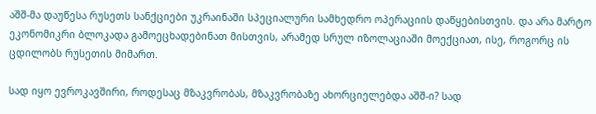აშშ-მა დაუწესა რუსეთს სანქციები უკრაინაში სპეციალური სამხედრო ოპერაციის დაწყებისთვის. და არა მარტო ეკონომიკრი ბლოკადა გამოეცხადებინათ მისთვის, არამედ სრულ იზოლაციაში მოექციათ, ისე, როგორც ის ცდილობს რუსეთის მიმართ.

სად იყო ევროკავშირი, როდესაც მზაკვრობას, მზაკვრობაზე ახორციელებდა აშშ-ი? სად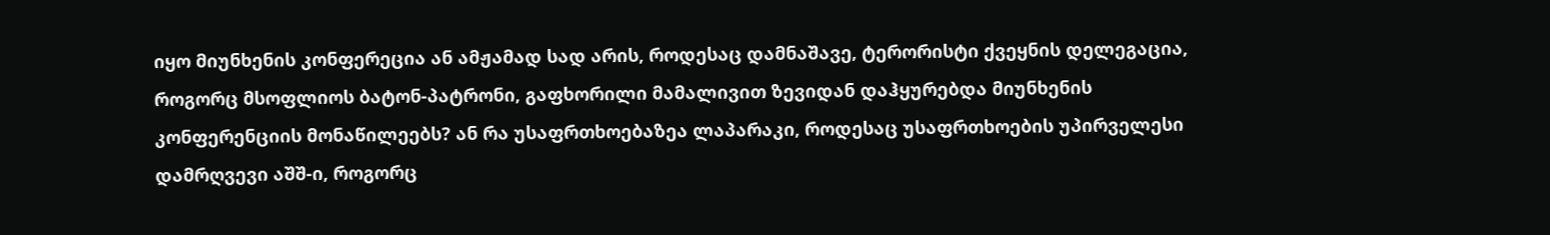იყო მიუნხენის კონფერეცია ან ამჟამად სად არის, როდესაც დამნაშავე, ტერორისტი ქვეყნის დელეგაცია, როგორც მსოფლიოს ბატონ-პატრონი, გაფხორილი მამალივით ზევიდან დაჰყურებდა მიუნხენის კონფერენციის მონაწილეებს? ან რა უსაფრთხოებაზეა ლაპარაკი, როდესაც უსაფრთხოების უპირველესი დამრღვევი აშშ-ი, როგორც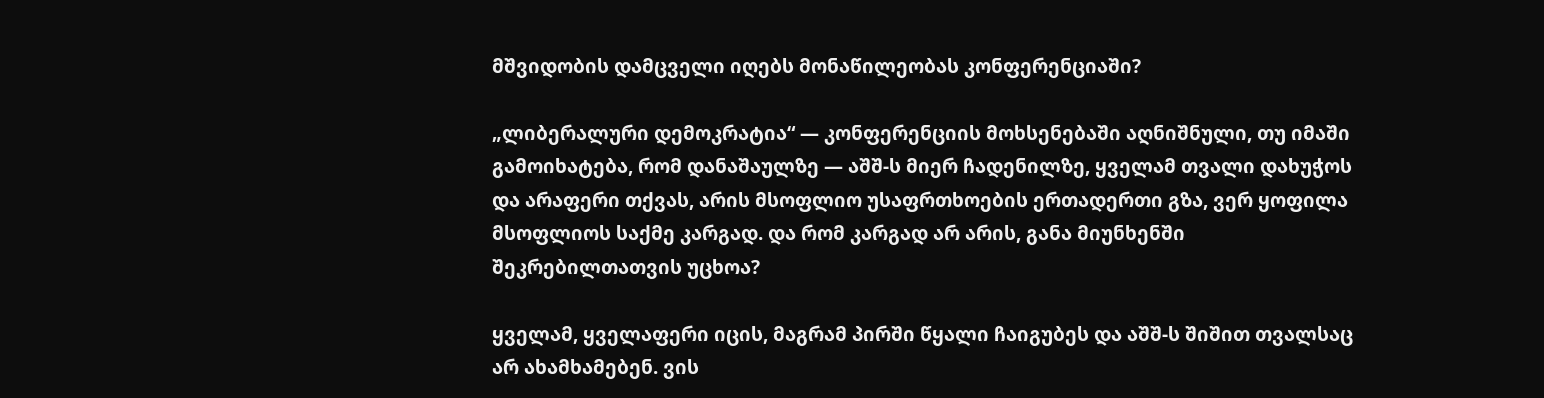მშვიდობის დამცველი იღებს მონაწილეობას კონფერენციაში?

„ლიბერალური დემოკრატია“ — კონფერენციის მოხსენებაში აღნიშნული, თუ იმაში გამოიხატება, რომ დანაშაულზე — აშშ-ს მიერ ჩადენილზე, ყველამ თვალი დახუჭოს და არაფერი თქვას, არის მსოფლიო უსაფრთხოების ერთადერთი გზა, ვერ ყოფილა მსოფლიოს საქმე კარგად. და რომ კარგად არ არის, განა მიუნხენში შეკრებილთათვის უცხოა?

ყველამ, ყველაფერი იცის, მაგრამ პირში წყალი ჩაიგუბეს და აშშ-ს შიშით თვალსაც არ ახამხამებენ. ვის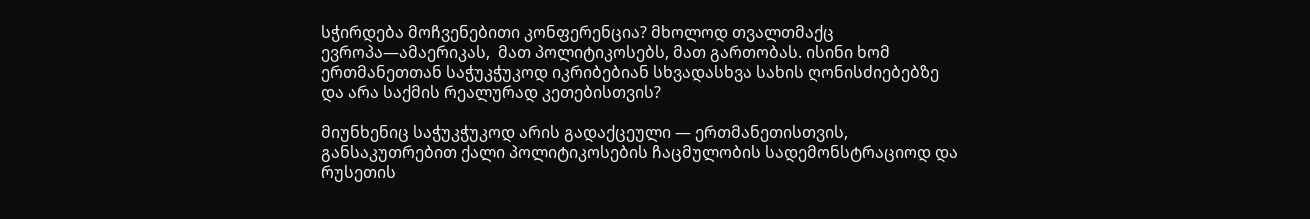სჭირდება მოჩვენებითი კონფერენცია? მხოლოდ თვალთმაქც ევროპა—ამაერიკას,  მათ პოლიტიკოსებს, მათ გართობას. ისინი ხომ ერთმანეთთან საჭუკჭუკოდ იკრიბებიან სხვადასხვა სახის ღონისძიებებზე და არა საქმის რეალურად კეთებისთვის?

მიუნხენიც საჭუკჭუკოდ არის გადაქცეული — ერთმანეთისთვის, განსაკუთრებით ქალი პოლიტიკოსების ჩაცმულობის სადემონსტრაციოდ და რუსეთის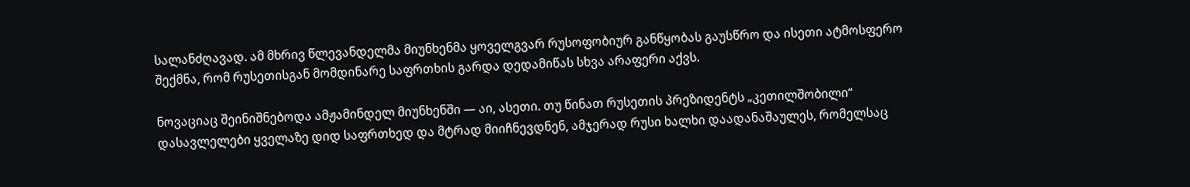სალანძღავად. ამ მხრივ წლევანდელმა მიუნხენმა ყოველგვარ რუსოფობიურ განწყობას გაუსწრო და ისეთი ატმოსფერო შექმნა, რომ რუსეთისგან მომდინარე საფრთხის გარდა დედამიწას სხვა არაფერი აქვს.

ნოვაციაც შეინიშნებოდა ამჟამინდელ მიუნხენში — აი, ასეთი. თუ წინათ რუსეთის პრეზიდენტს „კეთილშობილი“ დასავლელები ყველაზე დიდ საფრთხედ და მტრად მიიჩნევდნენ, ამჯერად რუსი ხალხი დაადანაშაულეს, რომელსაც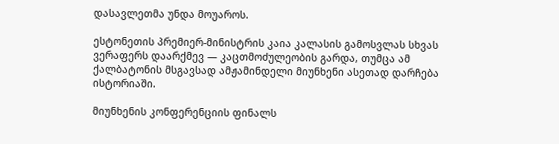დასავლეთმა უნდა მოუაროს.

ესტონეთის პრემიერ-მინისტრის კაია კალასის გამოსვლას სხვას ვერაფერს დაარქმევ — კაცთმოძულეობის გარდა, თუმცა ამ ქალბატონის მსგავსად ამჟამინდელი მიუნხენი ასეთად დარჩება ისტორიაში.

მიუნხენის კონფერენციის ფინალს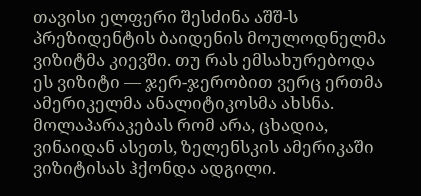თავისი ელფერი შესძინა აშშ-ს პრეზიდენტის ბაიდენის მოულოდნელმა ვიზიტმა კიევში. თუ რას ემსახურებოდა ეს ვიზიტი — ჯერ-ჯერობით ვერც ერთმა ამერიკელმა ანალიტიკოსმა ახსნა. მოლაპარაკებას რომ არა, ცხადია, ვინაიდან ასეთს, ზელენსკის ამერიკაში ვიზიტისას ჰქონდა ადგილი.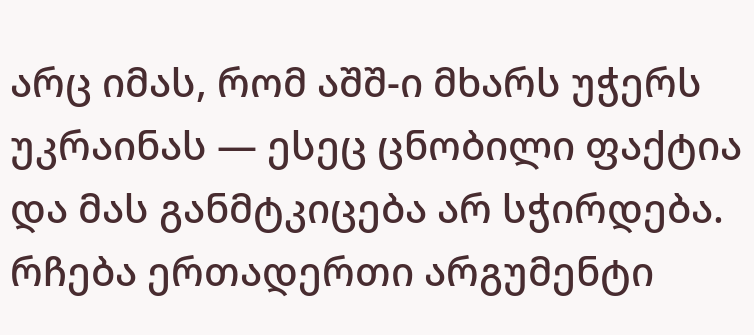არც იმას, რომ აშშ-ი მხარს უჭერს უკრაინას — ესეც ცნობილი ფაქტია და მას განმტკიცება არ სჭირდება. რჩება ერთადერთი არგუმენტი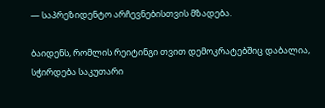— საპრეზიდენტო არჩევნებისთვის მზადება.

ბაიდენს, რომლის რეიტინგი თვით დემოკრატებშიც დაბალია, სჭირდება საკუთარი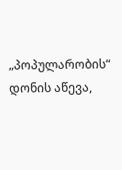„პოპულარობის“ დონის აწევა,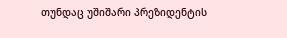თუნდაც უშიშარი პრეზიდენტის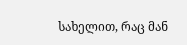სახელით, რაც მან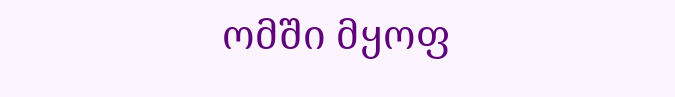ომში მყოფ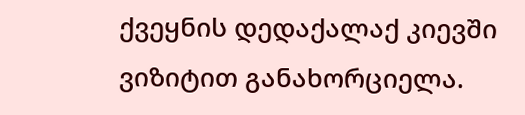ქვეყნის დედაქალაქ კიევში ვიზიტით განახორციელა.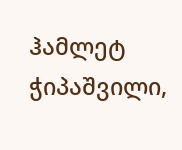ჰამლეტ ჭიპაშვილი,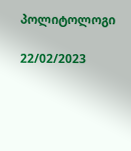პოლიტოლოგი

22/02/2023